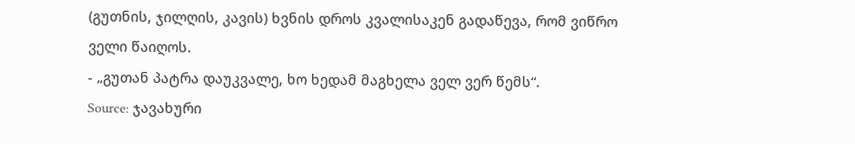(გუთნის, ჯილღის, კავის) ხვნის დროს კვალისაკენ გადაწევა, რომ ვიწრო ველი წაიღოს.
- „გუთან პატრა დაუკვალე, ხო ხედამ მაგხელა ველ ვერ წემს“.
Source: ჯავახური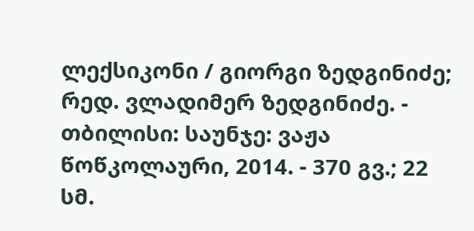ლექსიკონი / გიორგი ზედგინიძე; რედ. ვლადიმერ ზედგინიძე. - თბილისი: საუნჯე: ვაჟა წოწკოლაური, 2014. - 370 გვ.; 22 სმ.